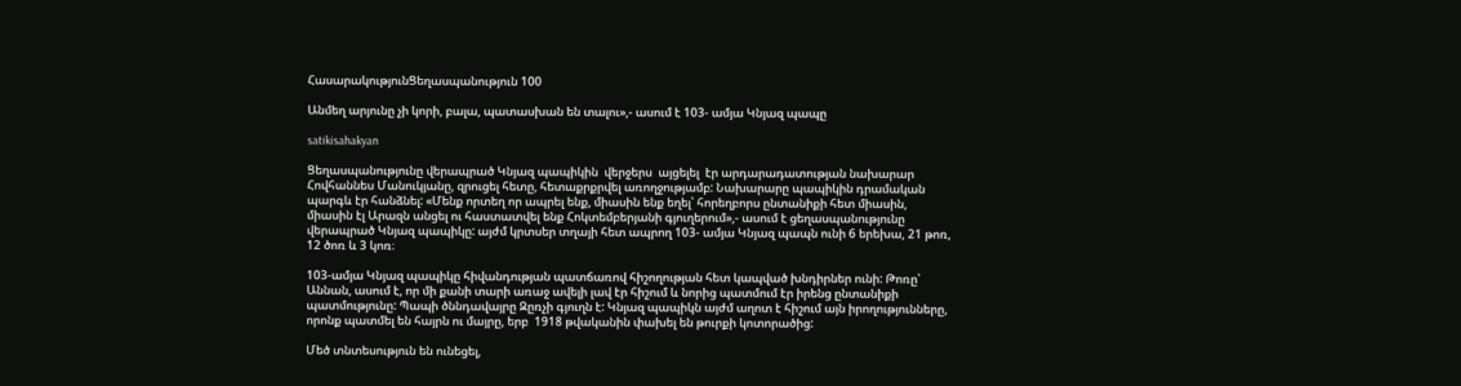ՀասարակությունՑեղասպանություն 100

Անմեղ արյունը չի կորի, բալա, պատասխան են տալու»,- ասում է 103- ամյա Կնյազ պապը

satikisahakyan

Ցեղասպանությունը վերապրած Կնյազ պապիկին  վերջերս  այցելել  էր արդարադատության նախարար Հովհաննես Մանուկյանը, զրուցել հետը, հետաքրքրվել առողջությամբ: Նախարարը պապիկին դրամական պարգև էր հանձնել: «Մենք որտեղ որ ապրել ենք, միասին ենք եղել՝ հորեղբորս ընտանիքի հետ միասին, միասին էլ Արազն անցել ու հաստատվել ենք Հոկտեմբերյանի գյուղերում»,- ասում է ցեղասպանությունը վերապրած Կնյազ պապիկը: այժմ կրտսեր տղայի հետ ապրող 103- ամյա Կնյազ պապն ունի 6 երեխա, 21 թոռ, 12 ծոռ և 3 կոռ։

103-ամյա Կնյազ պապիկը հիվանդության պատճառով հիշողության հետ կապված խնդիրներ ունի: Թոռը՝ Աննան, ասում է, որ մի քանի տարի առաջ ավելի լավ էր հիշում և նորից պատմում էր իրենց ընտանիքի պատմությունը: Պապի ծննդավայրը Զըռչի գյուղն է: Կնյազ պապիկն այժմ աղոտ է հիշում այն իրողությունները, որոնք պատմել են հայրն ու մայրը, երբ  1918 թվականին փախել են թուրքի կոտորածից:

Մեծ տնտեսություն են ունեցել,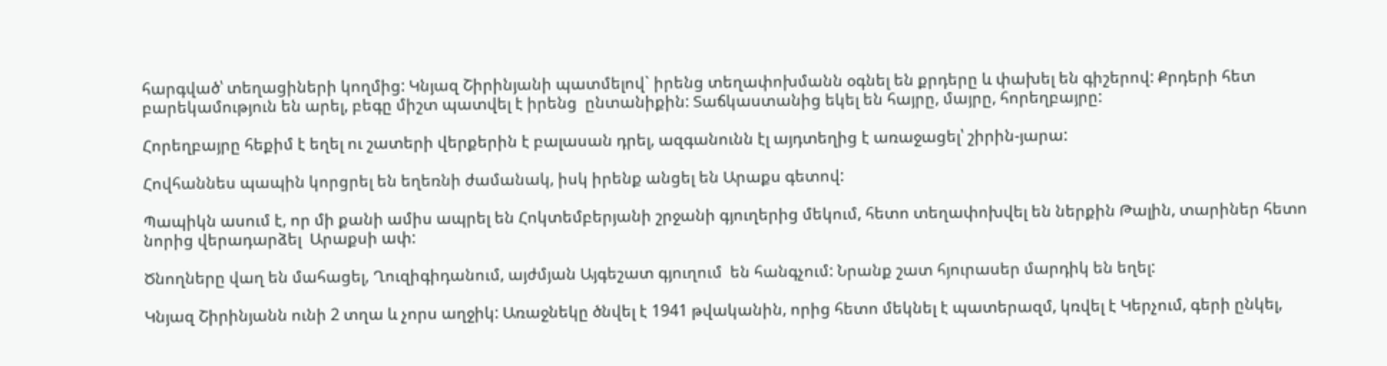հարգված՝ տեղացիների կողմից: Կնյազ Շիրինյանի պատմելով` իրենց տեղափոխմանն օգնել են քրդերը և փախել են գիշերով: Քրդերի հետ բարեկամություն են արել, բեգը միշտ պատվել է իրենց  ընտանիքին: Տաճկաստանից եկել են հայրը, մայրը, հորեղբայրը:

Հորեղբայրը հեքիմ է եղել ու շատերի վերքերին է բալասան դրել, ազգանունն էլ այդտեղից է առաջացել՝ շիրին-յարա:

Հովհաննես պապին կորցրել են եղեռնի ժամանակ, իսկ իրենք անցել են Արաքս գետով:

Պապիկն ասում է, որ մի քանի ամիս ապրել են Հոկտեմբերյանի շրջանի գյուղերից մեկում, հետո տեղափոխվել են ներքին Թալին, տարիներ հետո նորից վերադարձել  Արաքսի ափ:

Ծնողները վաղ են մահացել, Ղուզիգիդանում, այժմյան Այգեշատ գյուղում  են հանգչում: Նրանք շատ հյուրասեր մարդիկ են եղել:

Կնյազ Շիրինյանն ունի 2 տղա և չորս աղջիկ: Առաջնեկը ծնվել է 1941 թվականին, որից հետո մեկնել է պատերազմ, կռվել է Կերչում, գերի ընկել,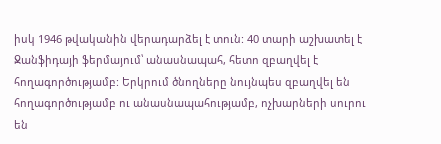իսկ 1946 թվականին վերադարձել է տուն: 40 տարի աշխատել է Ջանֆիդայի ֆերմայում՝ անասնապահ, հետո զբաղվել է հողագործությամբ: Երկրում ծնողները նույնպես զբաղվել են հողագործությամբ ու անասնապահությամբ, ոչխարների սուրու են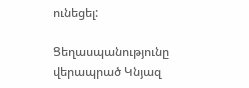ունեցել:

Ցեղասպանությունը վերապրած Կնյազ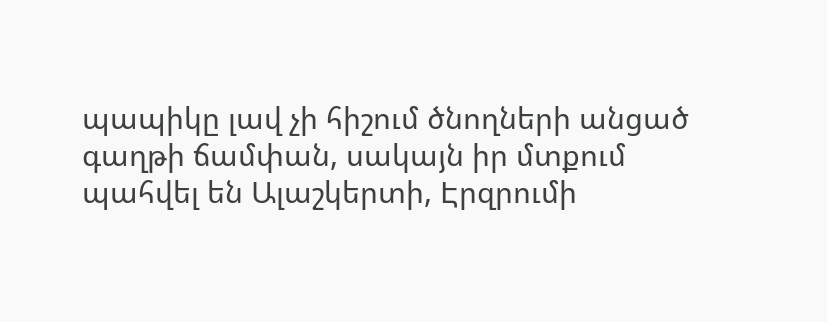պապիկը լավ չի հիշում ծնողների անցած գաղթի ճամփան, սակայն իր մտքում պահվել են Ալաշկերտի, Էրզրումի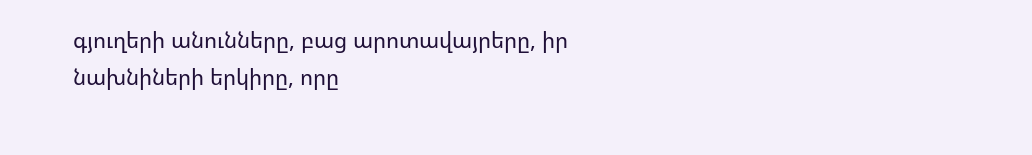գյուղերի անունները, բաց արոտավայրերը, իր նախնիների երկիրը, որը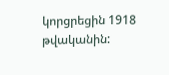կորցրեցին 1918 թվականին: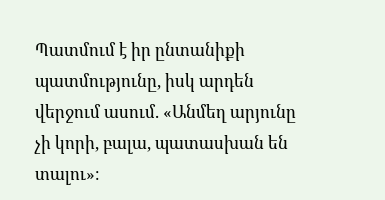Պատմում է իր ընտանիքի պատմությունը, իսկ արդեն վերջում ասում. «Անմեղ արյունը չի կորի, բալա, պատասխան են տալու»։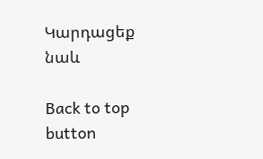Կարդացեք նաև

Back to top button